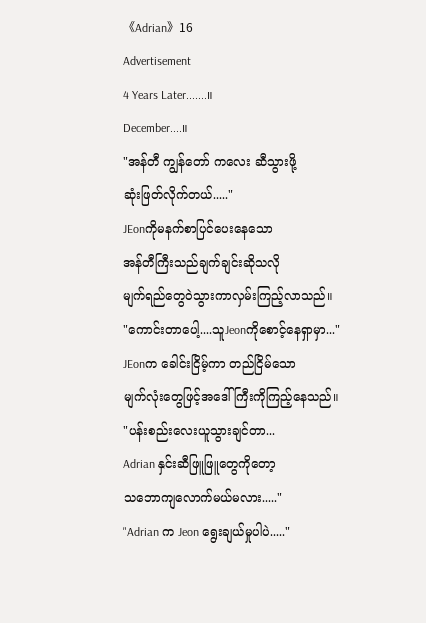《Adrian》16
Advertisement
4 Years Later.......။
December....။
"အန်တီ ကျွန်တော် ကလေး ဆီသွားဖို့
ဆုံးဖြတ်လိုက်တယ်....."
JEonကိုမနက်စာပြင်ပေးနေသော
အန်တီကြီးသည်ချက်ချင်းဆိုသလို
မျက်ရည်တွေဝဲသွားကာလှမ်းကြည့်လာသည်။
"ကောင်းတာပေါ့....သူJeonကိုစောင့်နေရှာမှာ..."
JEonက ခေါင်းငြိမ့်ကာ တည်ငြိမ်သော
မျက်လုံးတွေဖြင့်အဒေါ်ကြီးကိုကြည့်နေသည်။
"ပန်းစည်းလေးယူသွားချင်တာ...
Adrian နှင်းဆီဖြူဖြူတွေကိုတော့
သဘောကျလောက်မယ်မလား....."
"Adrian က Jeon ရွေးချယ်မှုပါပဲ....."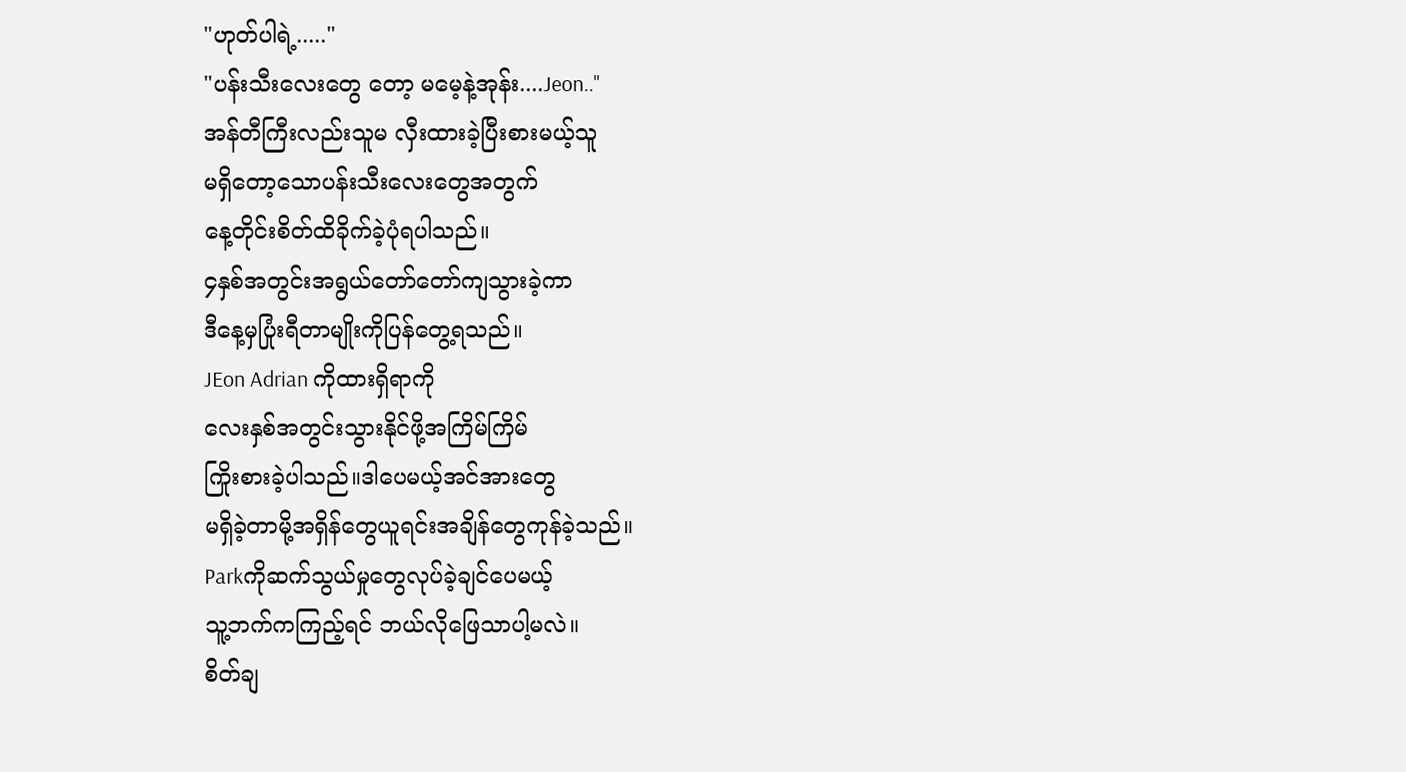"ဟုတ်ပါရဲ့....."
"ပန်းသီးလေးတွေ တော့ မမေ့နဲ့အုန်း....Jeon.."
အန်တီကြီးလည်းသူမ လှီးထားခဲ့ပြီးစားမယ့်သူ
မရှိတော့သောပန်းသီးလေးတွေအတွက်
နေ့တိုင်းစိတ်ထိခိုက်ခဲ့ပုံရပါသည်။
၄နှစ်အတွင်းအရွယ်တော်တော်ကျသွားခဲ့ကာ
ဒီနေ့မှပြုံးရီတာမျိုးကိုပြန်တွေ့ရသည်။
JEon Adrian ကိုထားရှိရာကို
လေးနှစ်အတွင်းသွားနိုင်ဖို့အကြိမ်ကြိမ်
ကြိုးစားခဲ့ပါသည်။ဒါပေမယ့်အင်အားတွေ
မရှိခဲ့တာမို့အရှိန်တွေယူရင်းအချိန်တွေကုန်ခဲ့သည်။
Parkကိုဆက်သွယ်မှုတွေလုပ်ခဲ့ချင်ပေမယ့်
သူ့ဘက်ကကြည့်ရင် ဘယ်လိုဖြေသာပါ့မလဲ။
စိတ်ချ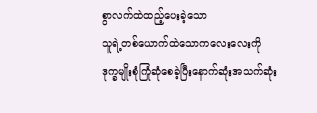စွာလက်ထဲထည့်ပေးခဲ့သော
သူရဲ့တစ်ယောက်ထဲသောကလေးလေးကို
ဒုက္ခမျိုးစုံကြုံဆုံစေခဲ့ပြီးနောက်ဆုံးအသက်ဆုံး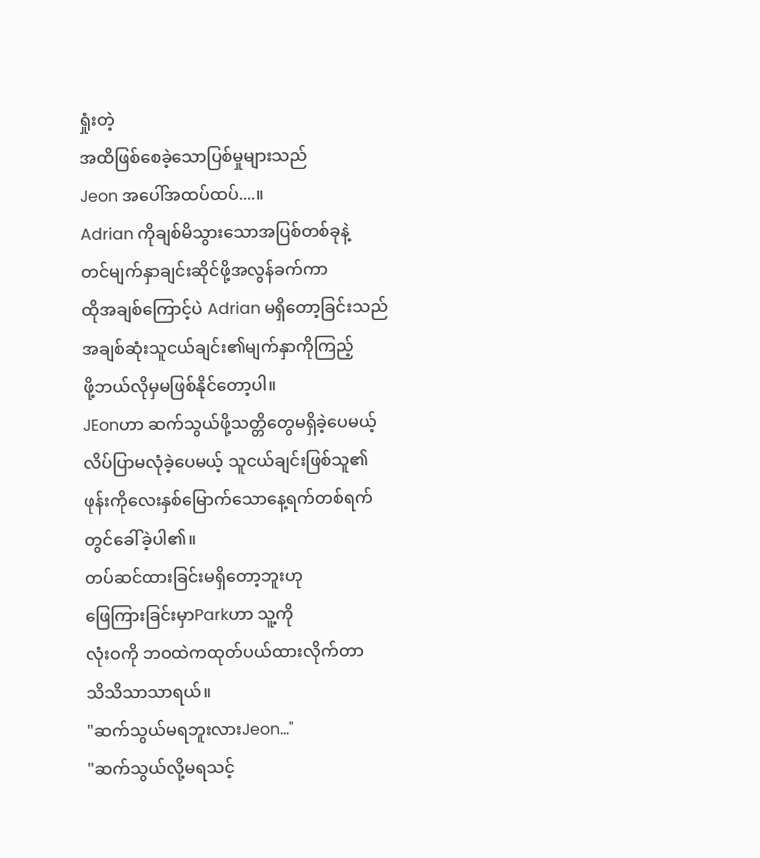ရှုံးတဲ့
အထိဖြစ်စေခဲ့သောပြစ်မှုများသည်
Jeon အပေါ်အထပ်ထပ်....။
Adrian ကိုချစ်မိသွားသောအပြစ်တစ်ခုနဲ့
တင်မျက်နှာချင်းဆိုင်ဖို့အလွန်ခက်ကာ
ထိုအချစ်ကြောင့်ပဲ Adrian မရှိတော့ခြင်းသည်
အချစ်ဆုံးသူငယ်ချင်း၏မျက်နှာကိုကြည့်
ဖို့ဘယ်လိုမှမဖြစ်နိုင်တော့ပါ။
JEonဟာ ဆက်သွယ်ဖို့သတ္တိတွေမရှိခဲ့ပေမယ့်
လိပ်ပြာမလုံခဲ့ပေမယ့် သူငယ်ချင်းဖြစ်သူ၏
ဖုန်းကိုလေးနှစ်မြောက်သောနေ့ရက်တစ်ရက်
တွင်ခေါ်ခဲ့ပါ၏။
တပ်ဆင်ထားခြင်းမရှိတော့ဘူးဟု
ဖြေကြားခြင်းမှာParkဟာ သူ့ကို
လုံးဝကို ဘဝထဲကထုတ်ပယ်ထားလိုက်တာ
သိသိသာသာရယ်။
"ဆက်သွယ်မရဘူးလားJeon..."
"ဆက်သွယ်လို့မရသင့်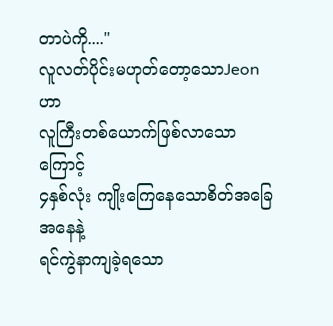တာပဲကို...."
လူလတ်ပိုင်းမဟုတ်တော့သောJeonဟာ
လူကြီးတစ်ယောက်ဖြစ်လာသောကြောင့်
၄နှစ်လုံး ကျိုးကြေနေသောစိတ်အခြေအနေနဲ့
ရင်ကွဲနာကျခဲ့ရသော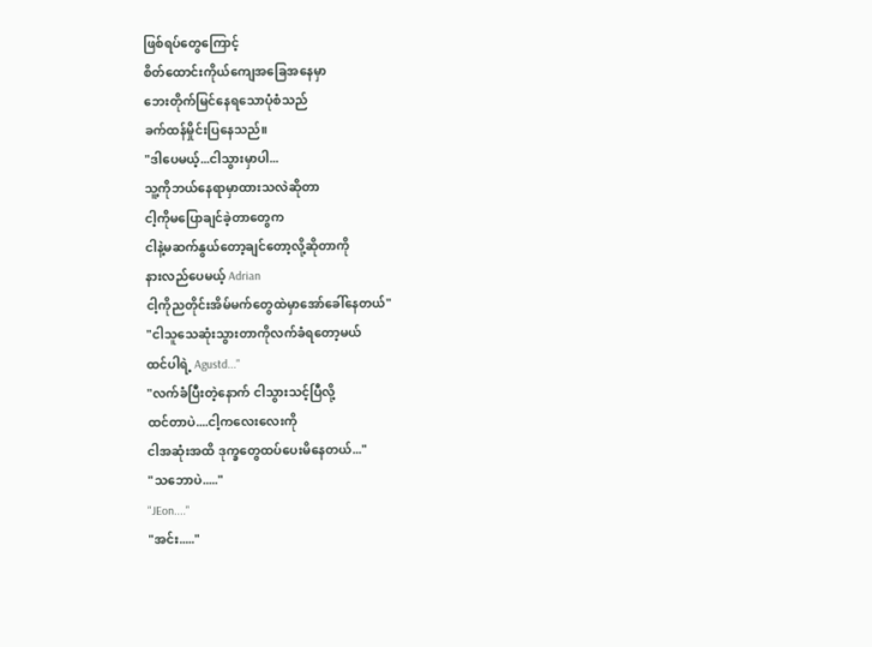ဖြစ်ရပ်တွေကြောင့်
စိတ်ထောင်းကိုယ်ကျေအခြေအနေမှာ
ဘေးတိုက်မြင်နေရသောပုံစံသည်
ခက်ထန်မှိုင်းပြနေသည်။
"ဒါပေမယ့်...ငါသွားမှာပါ...
သူ့ကိုဘယ်နေရာမှာထားသလဲဆိုတာ
ငါ့ကိုမပြောချင်ခဲ့တာတွေက
ငါနဲ့မဆက်နွယ်တော့ချင်တော့လို့ဆိုတာကို
နားလည်ပေမယ့် Adrian
ငါ့ကိုညတိုင်းအိမ်မက်တွေထဲမှာအော်ခေါ်နေတယ်"
"ငါသူသေဆုံးသွားတာကိုလက်ခံရတော့မယ်
ထင်ပါရဲ့ Agustd..."
"လက်ခံပြီးတဲ့နောက် ငါသွားသင့်ပြီလို့
ထင်တာပဲ....ငါ့ကလေးလေးကို
ငါအဆုံးအထိ ဒုက္ခတွေထပ်ပေးမိနေတယ်..."
"သဘောပဲ....."
"JEon...."
"အင်း....."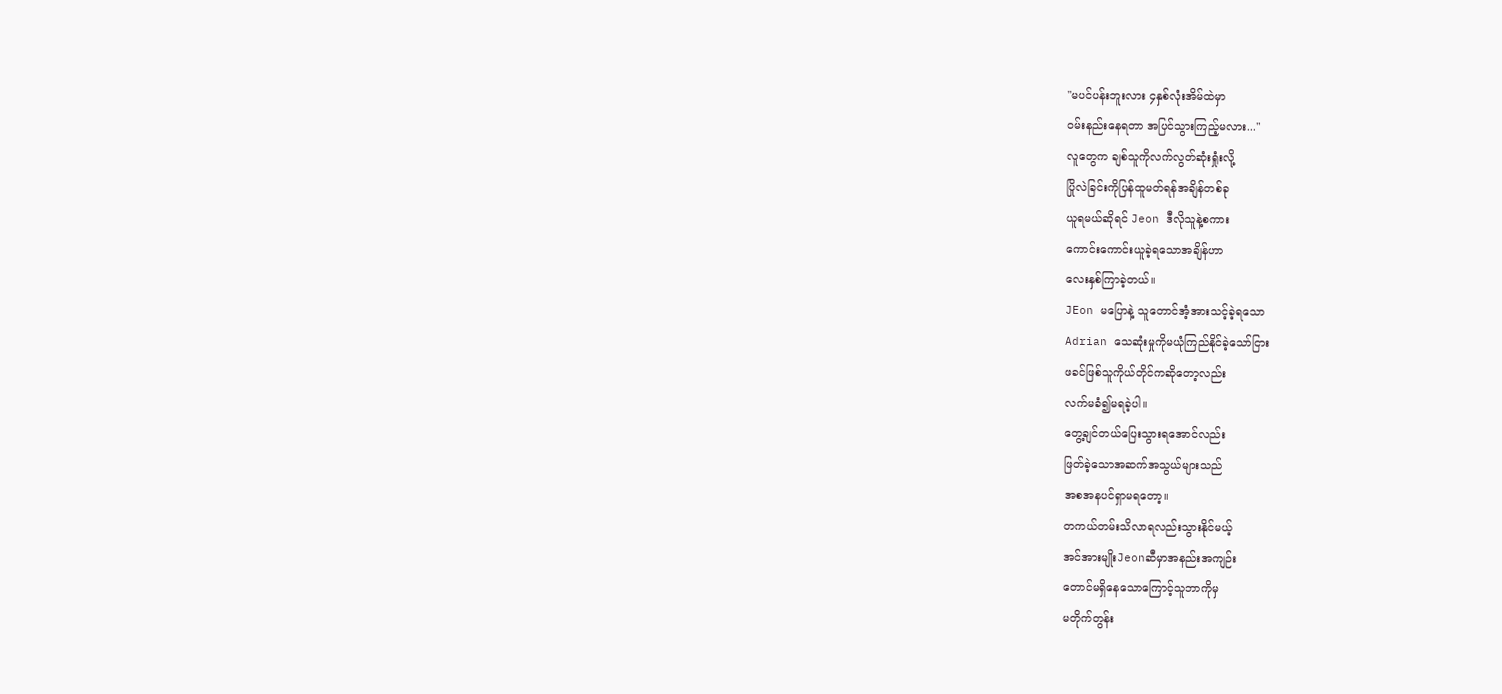"မပင်ပန်းဘူးလား ၄နှစ်လုံးအိမ်ထဲမှာ
ဝမ်းနည်းနေရတာ အပြင်သွားကြည့်မလား..."
လူတွေက ချစ်သူကိုလက်လွတ်ဆုံးရှုံးလို့
ပြိုလဲခြင်းကိုပြန်ထူမတ်ရန်အချိန်တစ်ခု
ယူရမယ်ဆိုရင် Jeon ဒီလိုသူနဲ့စကား
ကောင်းကောင်းယူခဲ့ရသောအချိန်ဟာ
လေးနှစ်ကြာခဲ့တယ်။
JEon မပြောနဲ့ သူတောင်အံ့အားသင့်ခဲ့ရသော
Adrian သေဆုံးမှုကိုမယုံကြည်နိုင်ခဲ့သော်ငြား
ဖခင်ဖြစ်သူကိုယ်တိုင်ကဆိုတော့လည်း
လက်မခံ၍မရခဲ့ပါ။
တွေ့ချင်တယ်ပြေးသွားရအောင်လည်း
ဖြတ်ခဲ့သောအဆက်အသွယ်များသည်
အစအနပင်ရှာမရတော့။
တကယ်တမ်းသိလာရလည်းသွားနိုင်မယ့်
အင်အားမျိုးJeonဆီမှာအနည်းအကျဉ်း
တောင်မရှိနေသောကြောင့်သူဘာကိုမှ
မတိုက်တွန်း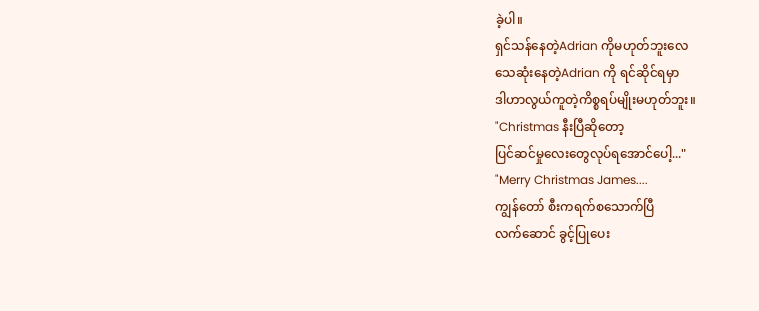ခဲ့ပါ။
ရှင်သန်နေတဲ့Adrian ကိုမဟုတ်ဘူးလေ
သေဆုံးနေတဲ့Adrian ကို ရင်ဆိုင်ရမှာ
ဒါဟာလွယ်ကူတဲ့ကိစ္စရပ်မျိုးမဟုတ်ဘူး။
"Christmas နီးပြီဆိုတော့
ပြင်ဆင်မှုလေးတွေလုပ်ရအောင်ပေါ့..."
"Merry Christmas James....
ကျွန်တော် စီးကရက်စသောက်ပြီ
လက်ဆောင် ခွင့်ပြုပေး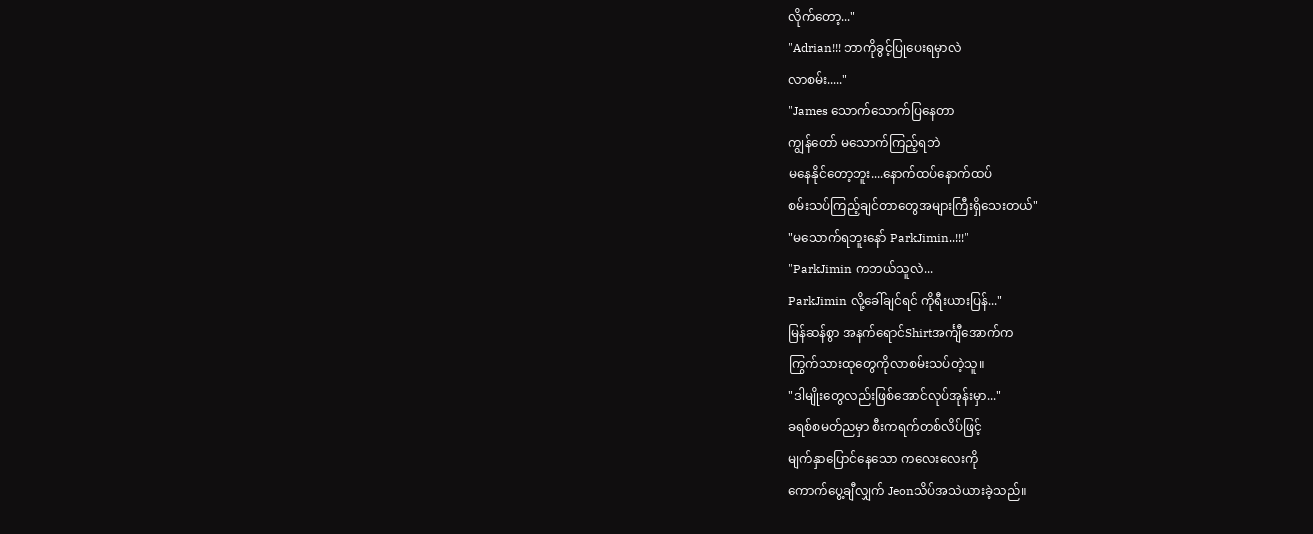လိုက်တော့..."
"Adrian!!! ဘာကိုခွင့်ပြုပေးရမှာလဲ
လာစမ်း....."
"James သောက်သောက်ပြနေတာ
ကျွန်တော် မသောက်ကြည့်ရဘဲ
မနေနိုင်တော့ဘူး....နောက်ထပ်နောက်ထပ်
စမ်းသပ်ကြည့်ချင်တာတွေအများကြီးရှိသေးတယ်"
"မသောက်ရဘူးနော် ParkJimin..!!!"
"ParkJimin ကဘယ်သူလဲ...
ParkJimin လို့ခေါ်ချင်ရင် ကိုရီးယားပြန်..."
မြန်ဆန်စွာ အနက်ရောင်Shirtအင်္ကျီအောက်က
ကြွက်သားထုတွေကိုလာစမ်းသပ်တဲ့သူ။
"ဒါမျိုးတွေလည်းဖြစ်အောင်လုပ်အုန်းမှာ..."
ခရစ်စမတ်ညမှာ စီးကရက်တစ်လိပ်ဖြင့်
မျက်နှာပြောင်နေသော ကလေးလေးကို
ကောက်ပွေ့ချီလျှက် Jeonသိပ်အသဲယားခဲ့သည်။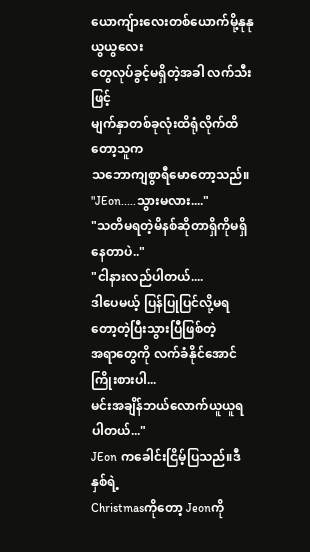ယောကျ်ားလေးတစ်ယောက်မို့နုနုယွယွလေး
တွေလုပ်ခွင့်မရှိတဲ့အခါ လက်သီးဖြင့်
မျက်နှာတစ်ခုလုံးထိရုံလိုက်ထိတော့သူက
သဘောကျစွာရီမောတော့သည်။
"JEon.....သွားမလား...."
"သတိမရတဲ့မိနစ်ဆိုတာရှိကိုမရှိနေတာပဲ.."
"ငါနားလည်ပါတယ်....
ဒါပေမယ့် ပြန်ပြုပြင်လို့မရတော့တဲ့ပြီးသွားပြီဖြစ်တဲ့
အရာတွေကို လက်ခံနိုင်အောင်ကြိုးစားပါ...
မင်းအချိန်ဘယ်လောက်ယူယူရပါတယ်..."
JEon ကခေါင်းငြိမ့်ပြသည်။ဒီနှစ်ရဲ့
Christmasကိုတော့ Jeonကို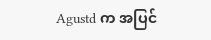Agustd က အပြင်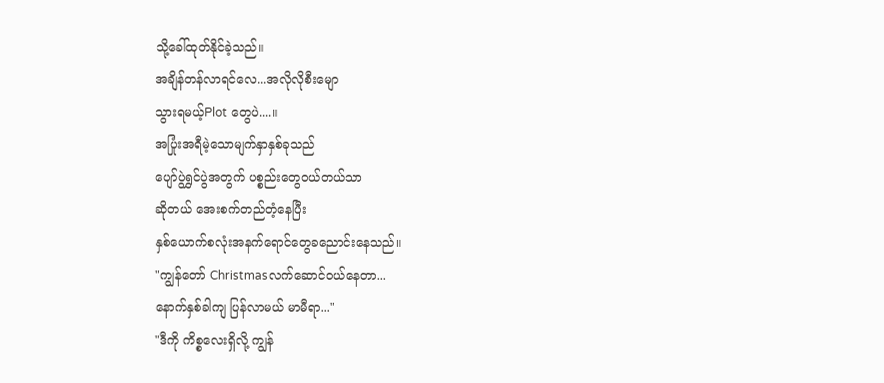သို့ခေါ်ထုတ်နိုင်ခဲ့သည်။
အချိန်တန်လာရင်လေ...အလိုလိုစီးမျော
သွားရမယ့်Plot တွေပဲ....။
အပြုံးအရီမဲ့သောမျက်နှာနှစ်ခုသည်
ပျော်ပွဲရွှင်ပွဲအတွက် ပစ္စည်းတွေဝယ်တယ်သာ
ဆိုတယ် အေးစက်တည်တံ့နေပြီး
နှစ်ယောက်စလုံးအနက်ရောင်တွေခညောင်းနေသည်။
"ကျွန်တော် Christmasလက်ဆောင်ဝယ်နေတာ...
နောက်နှစ်ခါကျ ပြန်လာမယ် မာမီရာ..."
"ဒီကို ကိစ္စလေးရှိလို့ ကျွန်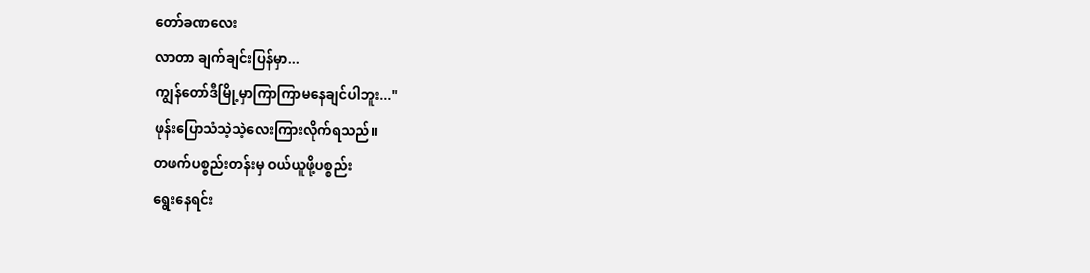တော်ခဏလေး
လာတာ ချက်ချင်းပြန်မှာ...
ကျွန်တော်ဒီမြို့မှာကြာကြာမနေချင်ပါဘူး..."
ဖုန်းပြောသံသဲ့သဲ့လေးကြားလိုက်ရသည်။
တဖက်ပစ္စည်းတန်းမှ ဝယ်ယူဖို့ပစ္စည်း
ရွေးနေရင်း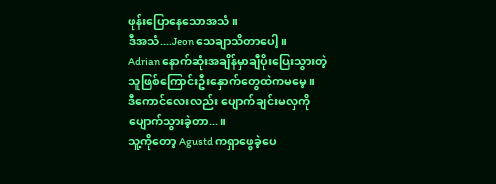ဖုန်းပြောနေသောအသံ။
ဒီအသံ....Jeon သေချာသိတာပေါ့။
Adrian နောက်ဆုံးအချိန်မှာချီပိုးပြေးသွားတဲ့
သူဖြစ်ကြောင်းဦးနှောက်တွေထဲကမမေ့။
ဒီကောင်လေးလည်း ပျောက်ချင်းမလှကို
ပျောက်သွားခဲ့တာ...။
သူ့ကိုတော့ Agustd ကရှာဖွေခဲ့ပေ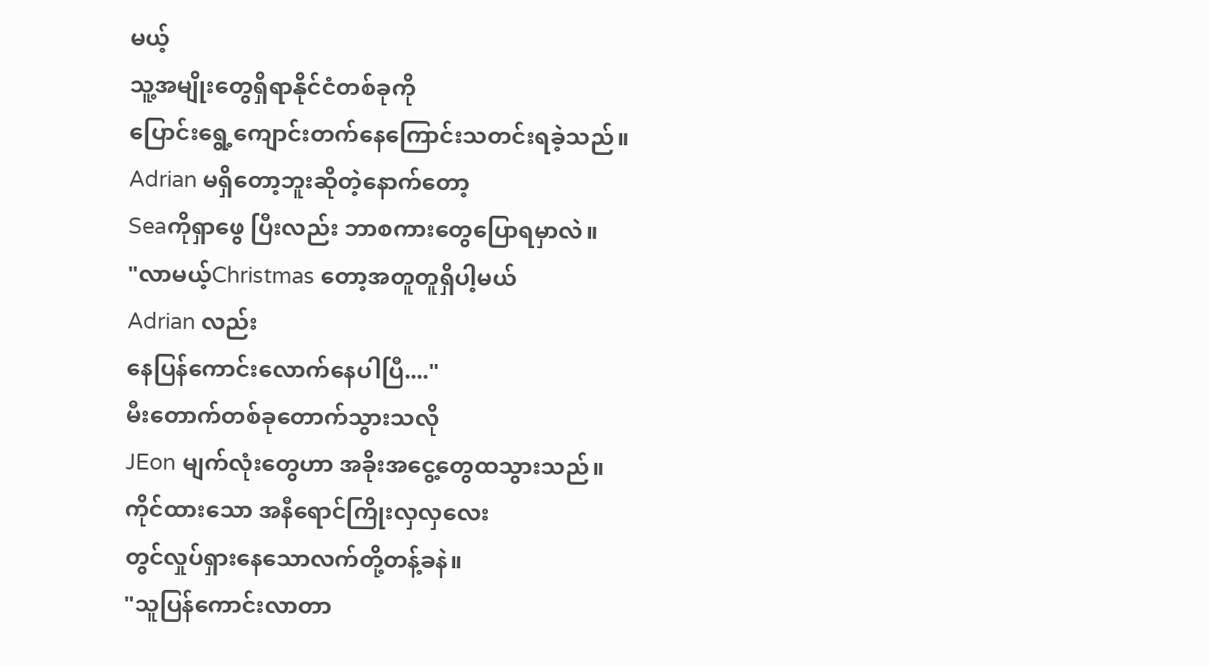မယ့်
သူ့အမျိုးတွေရှိရာနိုင်ငံတစ်ခုကို
ပြောင်းရွေ့ကျောင်းတက်နေကြောင်းသတင်းရခဲ့သည်။
Adrian မရှိတော့ဘူးဆိုတဲ့နောက်တော့
Seaကိုရှာဖွေ ပြီးလည်း ဘာစကားတွေပြောရမှာလဲ။
"လာမယ့်Christmas တော့အတူတူရှိပါ့မယ်
Adrian လည်း
နေပြန်ကောင်းလောက်နေပါပြီ...."
မီးတောက်တစ်ခုတောက်သွားသလို
JEon မျက်လုံးတွေဟာ အခိုးအငွေ့တွေထသွားသည်။
ကိုင်ထားသော အနီရောင်ကြိုးလှလှလေး
တွင်လှုပ်ရှားနေသောလက်တို့တန့်ခနဲ။
"သူပြန်ကောင်းလာတာ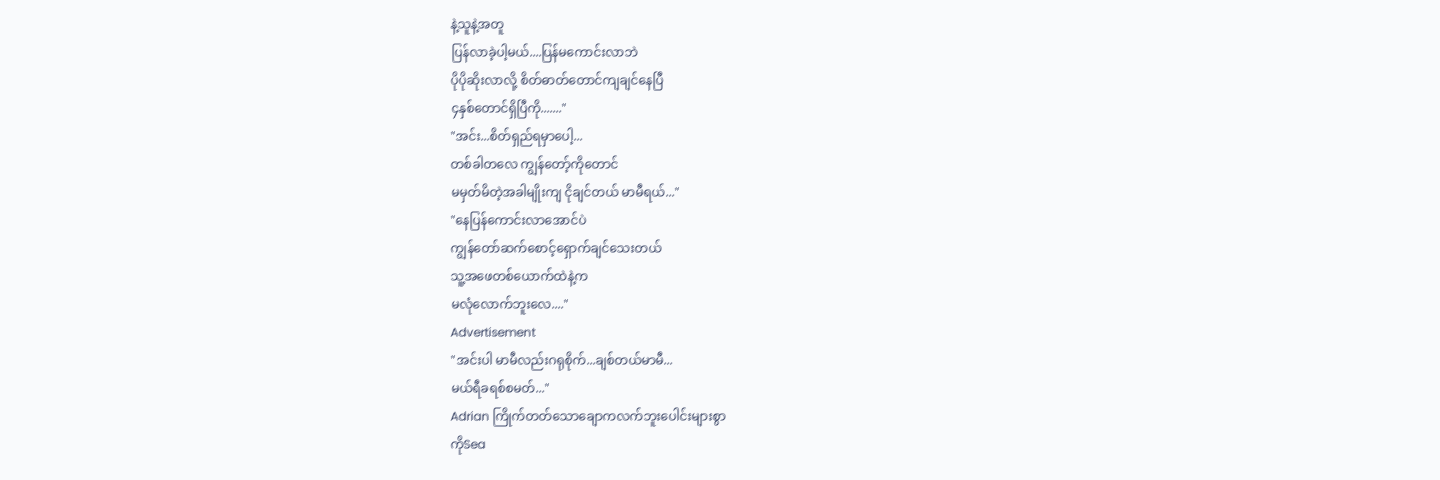နဲ့သူနဲ့အတူ
ပြန်လာခဲ့ပါ့မယ်....ပြန်မကောင်းလာဘဲ
ပိုပိုဆိုးလာလို့ စိတ်ဓာတ်တောင်ကျချင်နေပြီ
၄နှစ်တောင်ရှိပြီကို......."
"အင်း...စိတ်ရှည်ရမှာပေါ့...
တစ်ခါတလေ ကျွန်တော့်ကိုတောင်
မမှတ်မိတဲ့အခါမျိုးကျ ငိုချင်တယ် မာမီရယ်..."
"နေပြန်ကောင်းလာအောင်ပဲ
ကျွန်တော်ဆက်စောင့်ရှောက်ချင်သေးတယ်
သူ့အဖေတစ်ယောက်ထဲနဲ့က
မလုံလောက်ဘူးလေ...."
Advertisement
"အင်းပါ မာမီလည်းဂရုစိုက်...ချစ်တယ်မာမီ...
မယ်ရီခရစ်စမတ်..."
Adrian ကြိုက်တတ်သောချောကလက်ဘူးပေါင်းများစွာ
ကိုSea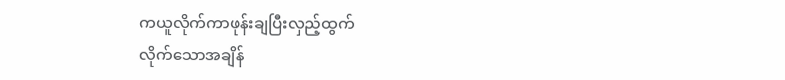ကယူလိုက်ကာဖုန်းချပြီးလှည့်ထွက်
လိုက်သောအချိန်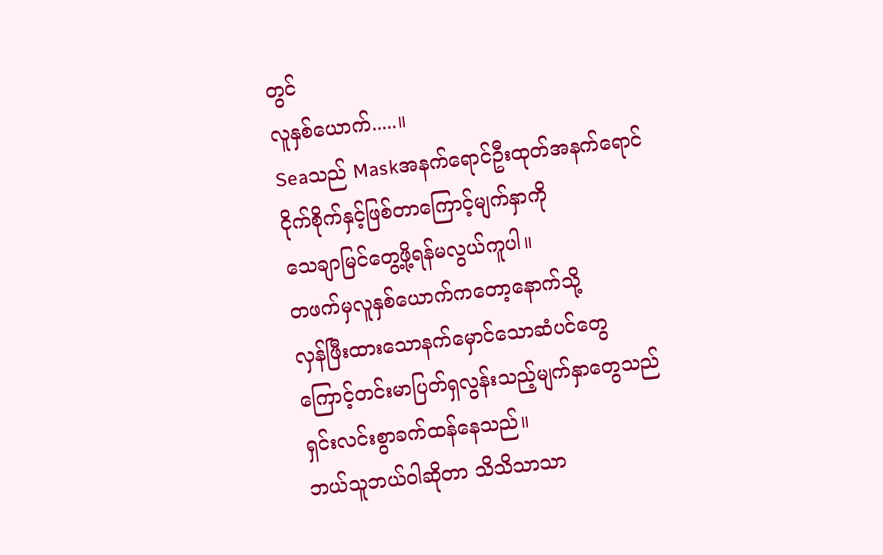တွင်
လူနှစ်ယောက်.....။
Seaသည် Maskအနက်ရောင်ဦးထုတ်အနက်ရောင်
ငိုက်စိုက်နှင့်ဖြစ်တာကြောင့်မျက်နှာကို
သေချာမြင်တွေ့ဖို့ရန်မလွယ်ကူပါ။
တဖက်မှလူနှစ်ယောက်ကတော့နောက်သို့
လှန်ဖြီးထားသောနက်မှောင်သောဆံပင်တွေ
ကြောင့်တင်းမာပြတ်ရှလွန်းသည့်မျက်နှာတွေသည်
ရှင်းလင်းစွာခက်ထန်နေသည်။
ဘယ်သူဘယ်ဝါဆိုတာ သိသိသာသာ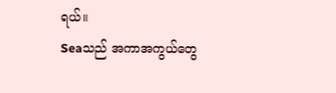ရယ်။
Seaသည် အကာအကွယ်တွေ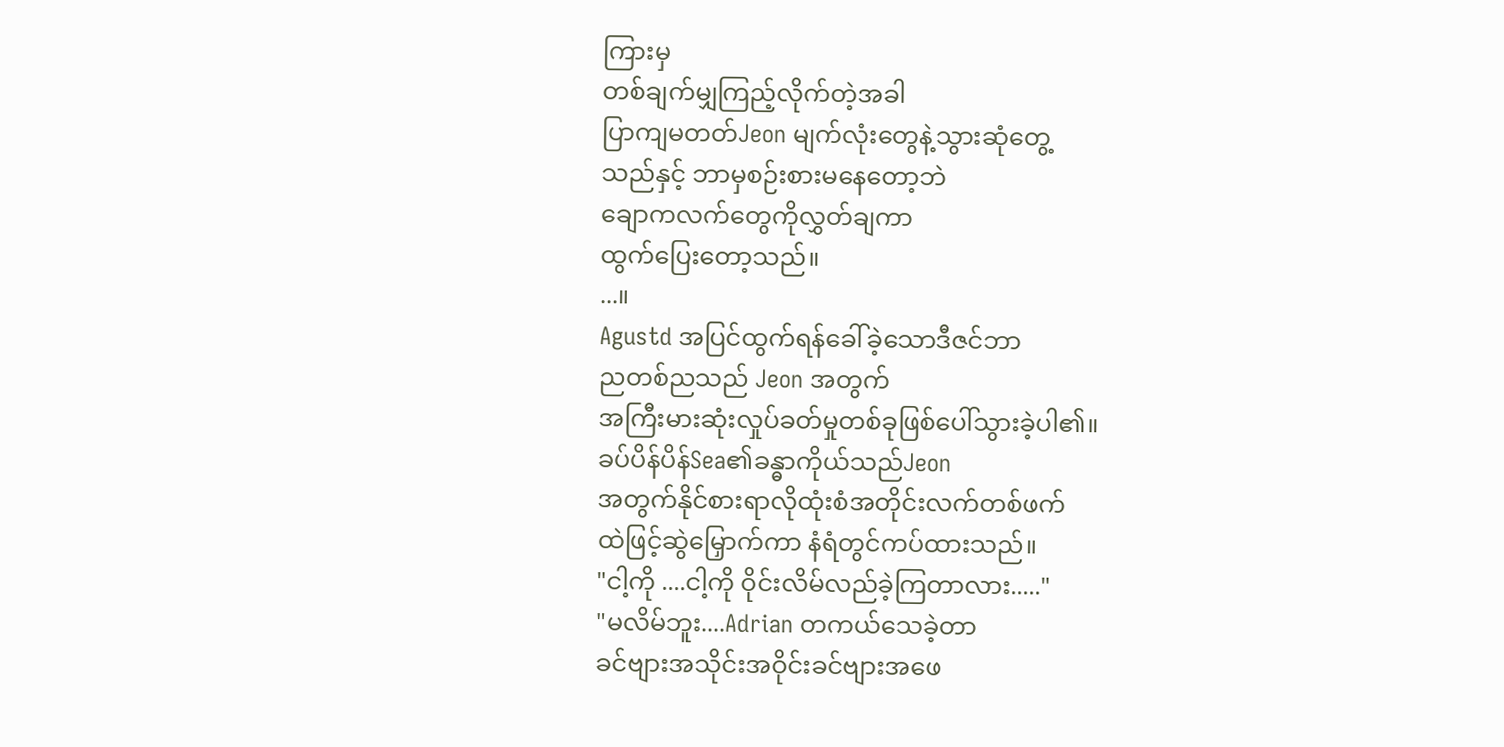ကြားမှ
တစ်ချက်မျှကြည့်လိုက်တဲ့အခါ
ပြာကျမတတ်Jeon မျက်လုံးတွေနဲ့သွားဆုံတွေ့
သည်နှင့် ဘာမှစဉ်းစားမနေတော့ဘဲ
ချောကလက်တွေကိုလွှတ်ချကာ
ထွက်ပြေးတော့သည်။
...။
Agustd အပြင်ထွက်ရန်ခေါ်ခဲ့သောဒီဇင်ဘာ
ညတစ်ညသည် Jeon အတွက်
အကြီးမားဆုံးလှုပ်ခတ်မှုတစ်ခုဖြစ်ပေါ်သွားခဲ့ပါ၏။
ခပ်ပိန်ပိန်Sea၏ခန္ဓာကိုယ်သည်Jeon
အတွက်နိုင်စားရာလိုထုံးစံအတိုင်းလက်တစ်ဖက်
ထဲဖြင့်ဆွဲမြှောက်ကာ နံရံတွင်ကပ်ထားသည်။
"ငါ့ကို ....ငါ့ကို ဝိုင်းလိမ်လည်ခဲ့ကြတာလား....."
"မလိမ်ဘူး....Adrian တကယ်သေခဲ့တာ
ခင်ဗျားအသိုင်းအဝိုင်းခင်ဗျားအဖေ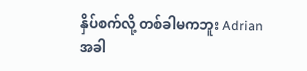နှိပ်စက်လို့ တစ်ခါမကဘူး Adrian
အခါ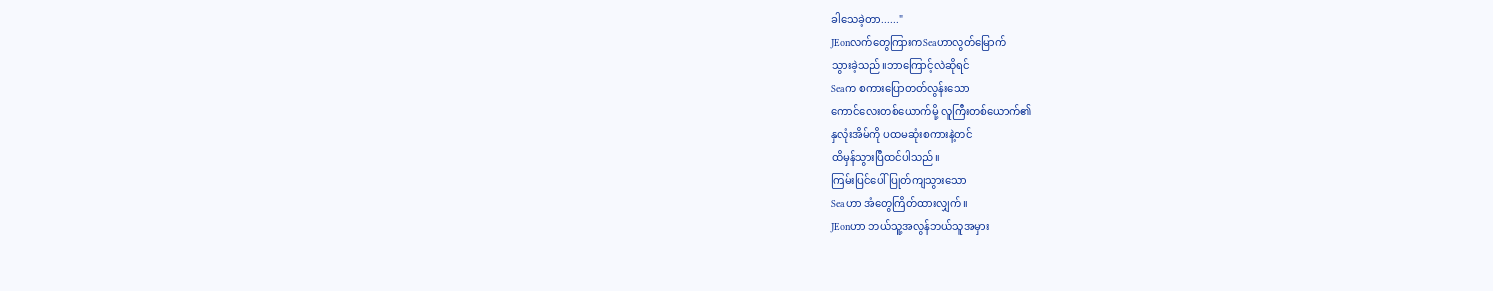ခါသေခဲ့တာ......"
JEonလက်တွေကြားကSeaဟာလွတ်မြောက်
သွားခဲ့သည်။ဘာကြောင့်လဲဆိုရင်
Seaက စကားပြောတတ်လွန်းသော
ကောင်လေးတစ်ယောက်မို့ လူကြီးတစ်ယောက်၏
နှလုံးအိမ်ကို ပထမဆုံးစကားနဲ့တင်
ထိမှန်သွားပြီထင်ပါသည်။
ကြမ်းပြင်ပေါ်ပြုတ်ကျသွားသော
Seaဟာ အံတွေကြိတ်ထားလျှက်။
JEonဟာ ဘယ်သူ့အလွန်ဘယ်သူအမှား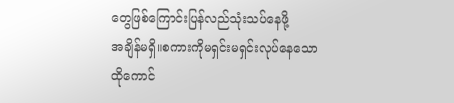တွေဖြစ်ကြောင်းပြန်လည်သုံးသပ်နေဖို့
အချိန်မရှိ။စကားကိုမရှင်းမရှင်းလုပ်နေသော
ထိုကောင်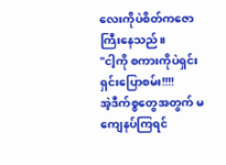လေးကိုပဲစိတ်ကဇောကြီးနေသည်။
"ငါ့ကို စကားကိုပဲရှင်းရှင်းပြောစမ်း!!!!
အဲ့ဒီက်စ္စတွေအတွက် မကျေနပ်ကြရင်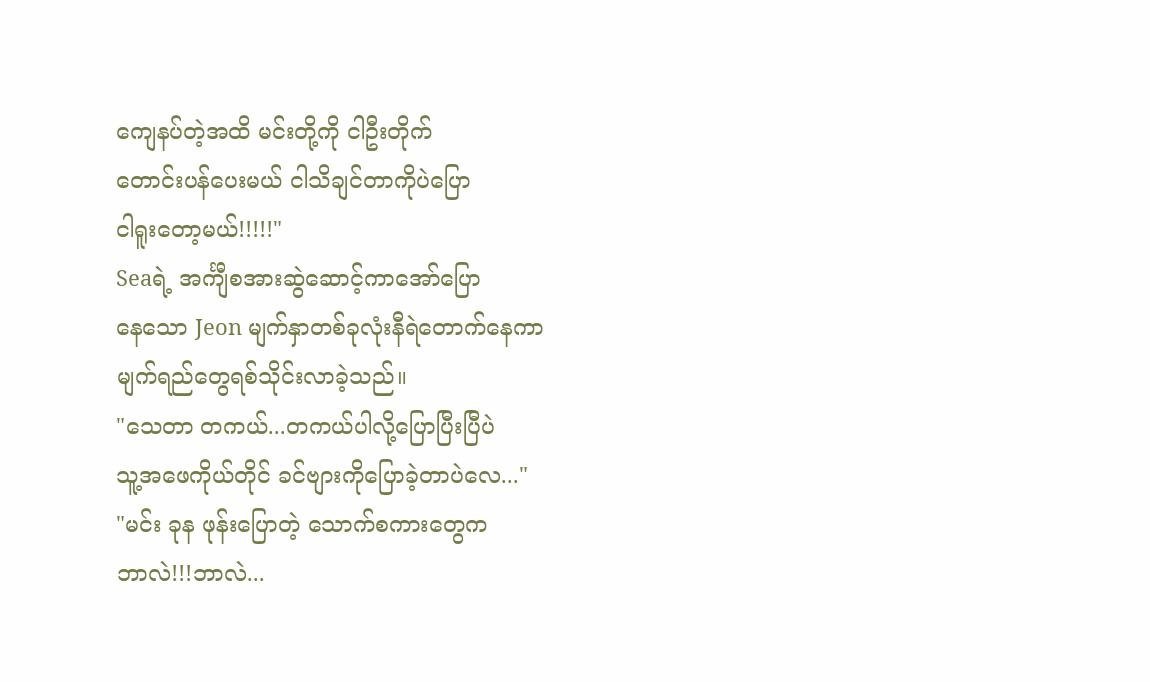ကျေနပ်တဲ့အထိ မင်းတို့ကို ငါဦးတိုက်
တောင်းပန်ပေးမယ် ငါသိချင်တာကိုပဲပြော
ငါရူးတော့မယ်!!!!!"
Seaရဲ့ အင်္ကျီစအားဆွဲဆောင့်ကာအော်ပြော
နေသော Jeon မျက်နှာတစ်ခုလုံးနီရဲတောက်နေကာ
မျက်ရည်တွေရစ်သိုင်းလာခဲ့သည်။
"သေတာ တကယ်...တကယ်ပါလို့ပြောပြီးပြီပဲ
သူ့အဖေကိုယ်တိုင် ခင်ဗျားကိုပြောခဲ့တာပဲလေ..."
"မင်း ခုန ဖုန်းပြောတဲ့ သောက်စကားတွေက
ဘာလဲ!!!ဘာလဲ...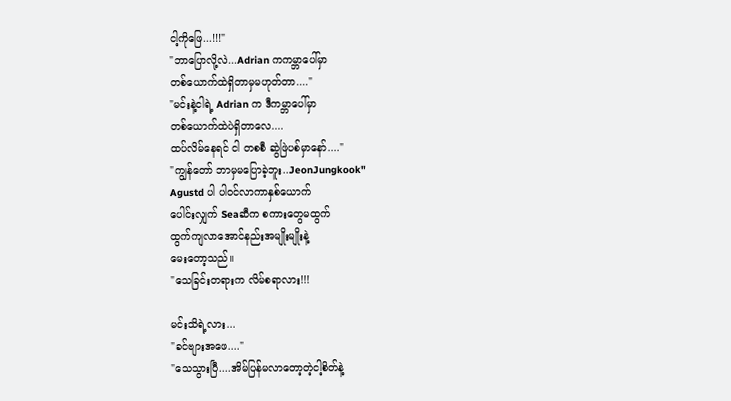ငါ့ကိုဖြေ...!!!"
"ဘာပြောလို့လဲ...Adrian ကကမ္ဘာပေါ်မှာ
တစ်ယောက်ထဲရှိတာမှမဟုတ်တာ...."
"မင်းနဲ့ငါရဲ့ Adrian က ဒီကမ္ဘာပေါ်မှာ
တစ်ယောက်ထဲပဲရှိတာလေ....
ထပ်လိမ်နေရင် ငါ တစစီ ဆွဲဖြဲပစ်မှာနော်...."
"ကျွန်တော် ဘာမှမပြောခဲ့ဘူး..JeonJungkook"
Agustd ပါ ပါဝင်လာကာနှစ်ယောက်
ပေါင်းလျှက် Seaဆီက စကားတွေမထွက်
ထွက်ကျလာအောင်နည်းအမျိုးမျိုးနဲ့
မေးတော့သည်။
"သေခြင်းတရားက လိမ်စရာလား!!!

မင်းသိရဲ့လား...
"ခင်ဗျားအဖေ...."
"သေသွားပြီ....အိမ်ပြန်မလာတော့တဲ့ငါ့စိတ်နဲ့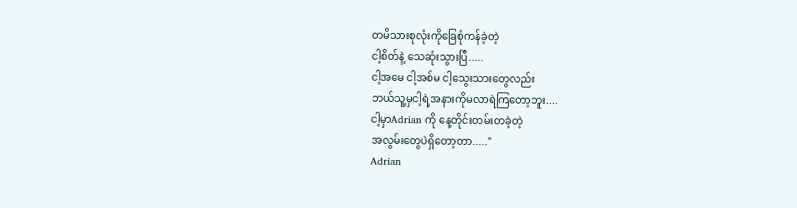တမိသားစုလုံးကိုခြေစုံကန်ခဲ့တဲ့
ငါ့စိတ်နဲ့ သေဆုံးသွားပြီ.....
ငါ့အမေ ငါ့အစ်မ ငါ့သွေးသားတွေလည်း
ဘယ်သူ့မှငါ့ရဲ့အနားကိုမလာရဲကြတော့ဘူး....
ငါ့မှာAdrian ကို နေ့တိုင်းတမ်းတခဲ့တဲ့
အလွမ်းတွေပဲရှိတော့တာ....."
Adrian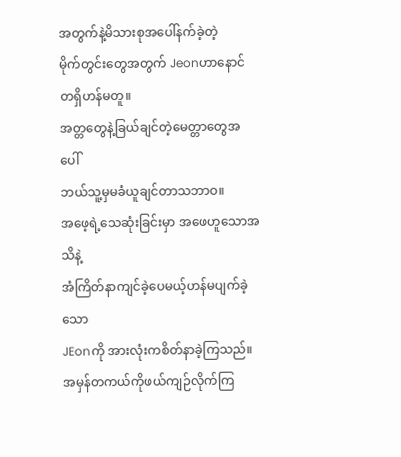အတွက်နဲ့မိသားစုအပေါ်နက်ခဲ့တဲ့
မိုက်တွင်းတွေအတွက် Jeonဟာနောင်တရှိဟန်မတူ။
အတ္တတွေနဲ့ခြယ်ချင်တဲ့မေတ္တာတွေအပေါ်
ဘယ်သူ့မှမခံယူချင်တာသဘာဝ။
အဖေ့ရဲ့သေဆုံးခြင်းမှာ အဖေဟူသောအသိနဲ့
အံကြိတ်နာကျင်ခဲ့ပေမယ့်ဟန်မပျက်ခဲ့သော
JEonကို အားလုံးကစိတ်နာခဲ့ကြသည်။
အမှန်တကယ်ကိုဖယ်ကျဉ်လိုက်ကြ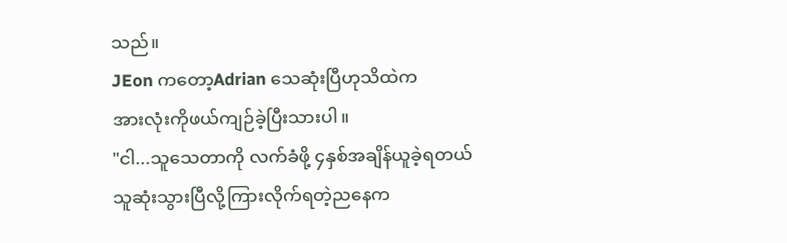သည်။
JEon ကတော့Adrian သေဆုံးပြီဟုသိထဲက
အားလုံးကိုဖယ်ကျဉ်ခဲ့ပြီးသားပါ။
"ငါ...သူသေတာကို လက်ခံဖို့ ၄နှစ်အချိန်ယူခဲ့ရတယ်
သူဆုံးသွားပြီလို့ကြားလိုက်ရတဲ့ညနေက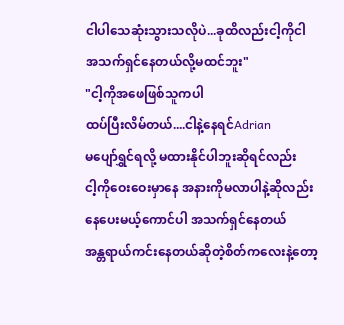ငါပါသေဆုံးသွားသလိုပဲ...ခုထိလည်းငါ့ကိုငါ
အသက်ရှင်နေတယ်လို့မထင်ဘူး"
"ငါ့ကိုအဖေဖြစ်သူကပါ
ထပ်ပြီးလိမ်တယ်....ငါနဲ့နေရင်Adrian
မပျော်ရွှင်ရလို့ မထားနိုင်ပါဘူးဆိုရင်လည်း
ငါ့ကိုဝေးဝေးမှာနေ အနားကိုမလာပါနဲ့ဆိုလည်း
နေပေးမယ့်ကောင်ပါ အသက်ရှင်နေတယ်
အန္တရာယ်ကင်းနေတယ်ဆိုတဲ့စိတ်ကလေးနဲ့တော့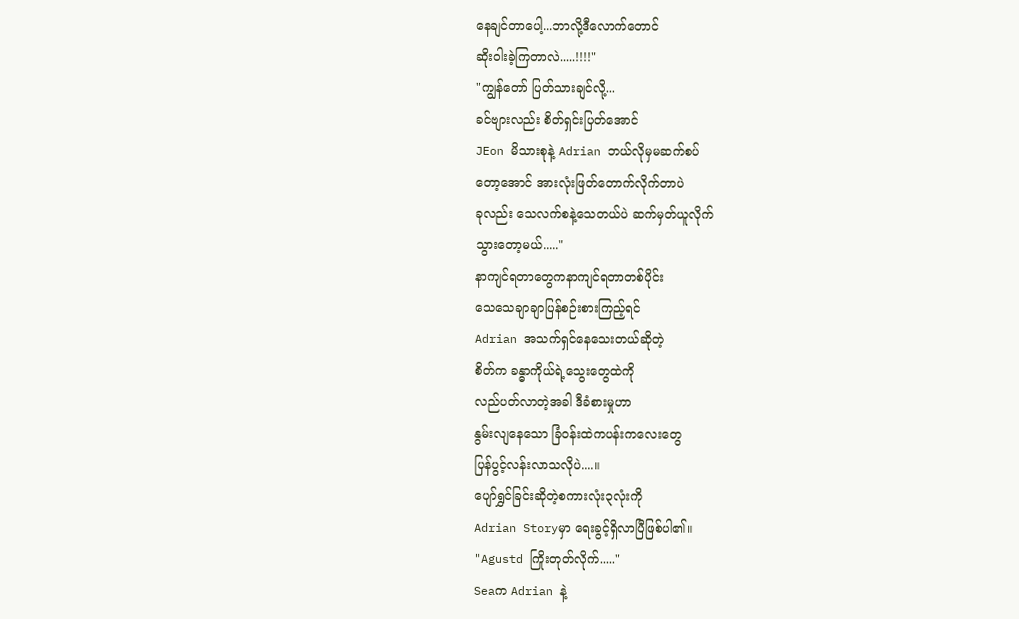နေချင်တာပေါ့...ဘာလို့ဒီလောက်တောင်
ဆိုးဝါးခဲ့ကြတာလဲ.....!!!!"
"ကျွန်တော် ပြတ်သားချင်လို့...
ခင်ဗျားလည်း စိတ်ရှင်းပြတ်အောင်
JEon မိသားစုနဲ့ Adrian ဘယ်လိုမှမဆက်စပ်
တော့အောင် အားလုံးဖြတ်တောက်လိုက်တာပဲ
ခုလည်း သေလက်စနဲ့သေတယ်ပဲ ဆက်မှတ်ယူလိုက်
သွားတော့မယ်....."
နာကျင်ရတာတွေကနာကျင်ရတာတစ်ပိုင်း
သေသေချာချာပြန်စဉ်းစားကြည့်ရင်
Adrian အသက်ရှင်နေသေးတယ်ဆိုတဲ့
စိတ်က ခန္ဓာကိုယ်ရဲ့သွေးတွေထဲကို
လည်ပတ်လာတဲ့အခါ ဒီခံစားမှုဟာ
နွမ်းလျနေသော ခြံဝန်းထဲကပန်းကလေးတွေ
ပြန်ပွင့်လန်းလာသလိုပဲ....။
ပျော်ရွှင်ခြင်းဆိုတဲ့စကားလုံး၃လုံးကို
Adrian Storyမှာ ရေးခွင့်ရှိလာပြီဖြစ်ပါ၏။
"Agustd ကြိုးတုတ်လိုက်....."
Seaက Adrian နဲ့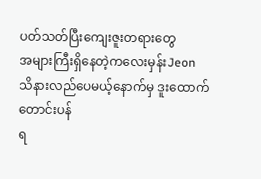ပတ်သတ်ပြီးကျေးဇူးတရားတွေ
အများကြီးရှိနေတဲ့ကလေးမှန်းJeon
သိနားလည်ပေမယ့်နောက်မှ ဒူးထောက်တောင်းပန်
ရ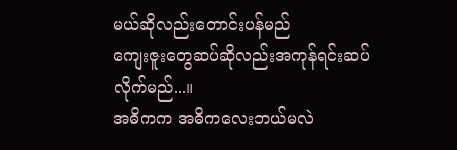မယ်ဆိုလည်းတောင်းပန်မည်
ကျေးဇူးတွေဆပ်ဆိုလည်းအကုန်ရင်းဆပ်
လိုက်မည်...။
အဓိကက အဓိကလေးဘယ်မလဲ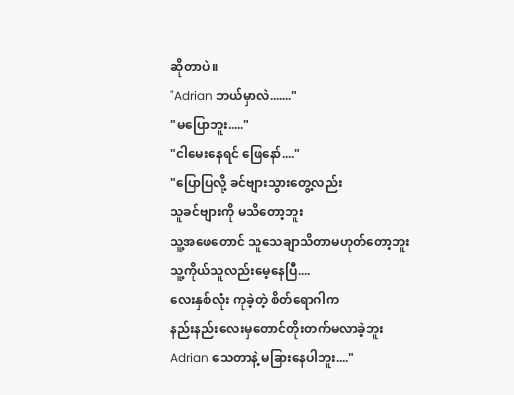ဆိုတာပဲ။
"Adrian ဘယ်မှာလဲ......."
"မပြောဘူး....."
"ငါမေးနေရင် ဖြေနော်...."
"ပြောပြလို့ ခင်ဗျားသွားတွေ့လည်း
သူခင်ဗျားကို မသိတော့ဘူး
သူ့အဖေတောင် သူသေချာသိတာမဟုတ်တော့ဘူး
သူ့ကိုယ်သူလည်းမေ့နေပြီ....
လေးနှစ်လုံး ကုခဲ့တဲ့ စိတ်ရောဂါက
နည်းနည်းလေးမှတောင်တိုးတက်မလာခဲ့ဘူး
Adrian သေတာနဲ့ မခြားနေပါဘူး...."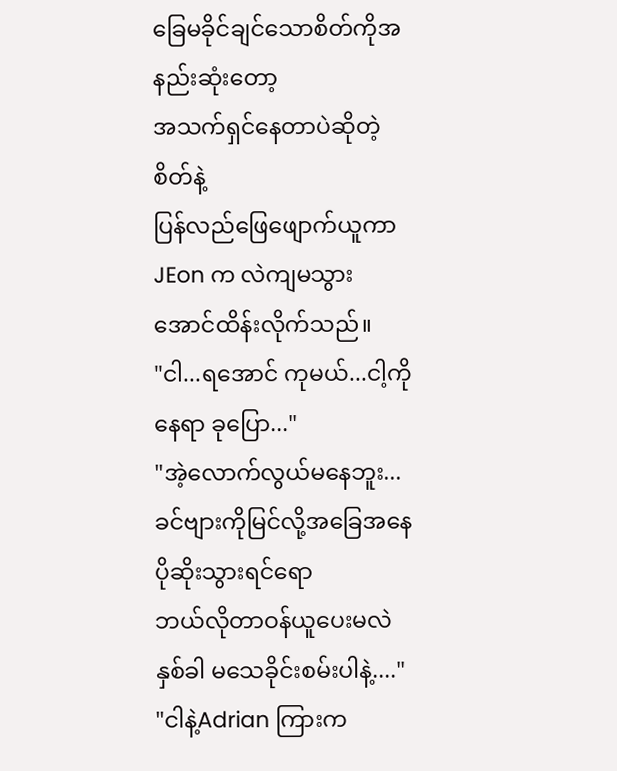ခြေမခိုင်ချင်သောစိတ်ကိုအနည်းဆုံးတော့
အသက်ရှင်နေတာပဲဆိုတဲ့စိတ်နဲ့
ပြန်လည်ဖြေဖျောက်ယူကာ
JEon က လဲကျမသွားအောင်ထိန်းလိုက်သည်။
"ငါ...ရအောင် ကုမယ်...ငါ့ကိုနေရာ ခုပြော..."
"အဲ့လောက်လွယ်မနေဘူး...
ခင်ဗျားကိုမြင်လို့အခြေအနေပိုဆိုးသွားရင်ရော
ဘယ်လိုတာဝန်ယူပေးမလဲ
နှစ်ခါ မသေခိုင်းစမ်းပါနဲ့...."
"ငါနဲ့Adrian ကြားက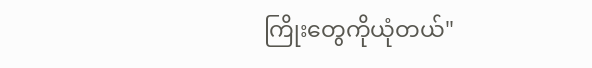ကြိုးတွေကိုယုံတယ်"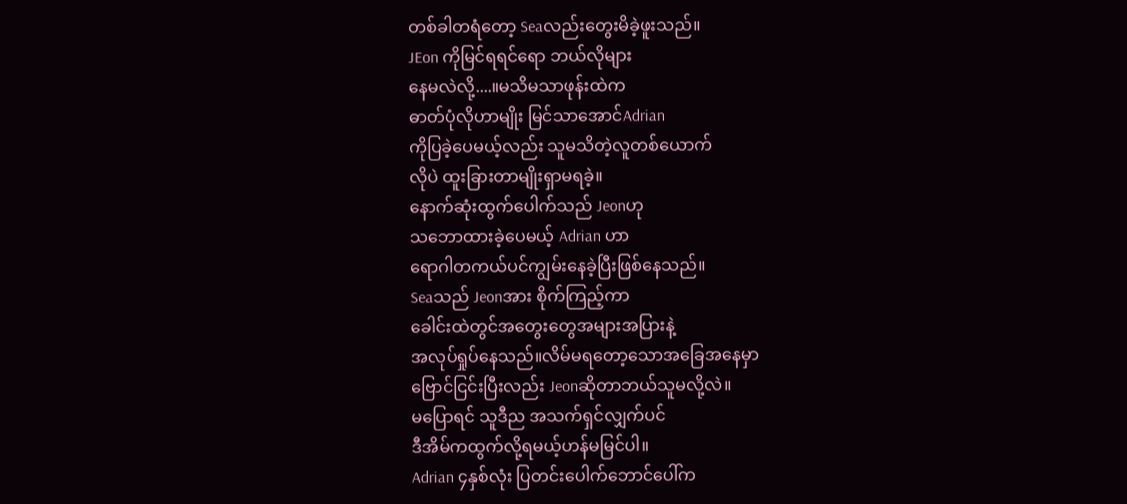တစ်ခါတရံတော့ Seaလည်းတွေးမိခဲ့ဖူးသည်။
JEon ကိုမြင်ရရင်ရော ဘယ်လိုများ
နေမလဲလို့....။မသိမသာဖုန်းထဲက
ဓာတ်ပုံလိုဟာမျိုး မြင်သာအောင်Adrian
ကိုပြခဲ့ပေမယ့်လည်း သူမသိတဲ့လူတစ်ယောက်
လိုပဲ ထူးခြားတာမျိုးရှာမရခဲ့။
နောက်ဆုံးထွက်ပေါက်သည် Jeonဟု
သဘောထားခဲ့ပေမယ့် Adrian ဟာ
ရောဂါတကယ်ပင်ကျွမ်းနေခဲ့ပြီးဖြစ်နေသည်။
Seaသည် Jeonအား စိုက်ကြည့်ကာ
ခေါင်းထဲတွင်အတွေးတွေအများအပြားနဲ့
အလုပ်ရှုပ်နေသည်။လိမ်မရတော့သောအခြေအနေမှာ
ဗြောင်ငြင်းပြီးလည်း Jeonဆိုတာဘယ်သူမလို့လဲ။
မပြောရင် သူဒီည အသက်ရှင်လျှက်ပင်
ဒီအိမ်ကထွက်လို့ရမယ့်ဟန်မမြင်ပါ။
Adrian ၄နှစ်လုံး ပြတင်းပေါက်ဘောင်ပေါ်က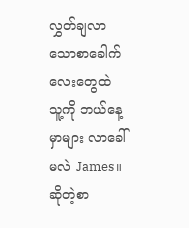လွှတ်ချလာသောစာခေါက်လေးတွေထဲ
သူ့ကို ဘယ်နေ့မှာများ လာခေါ်မလဲ James။
ဆိုတဲ့စာ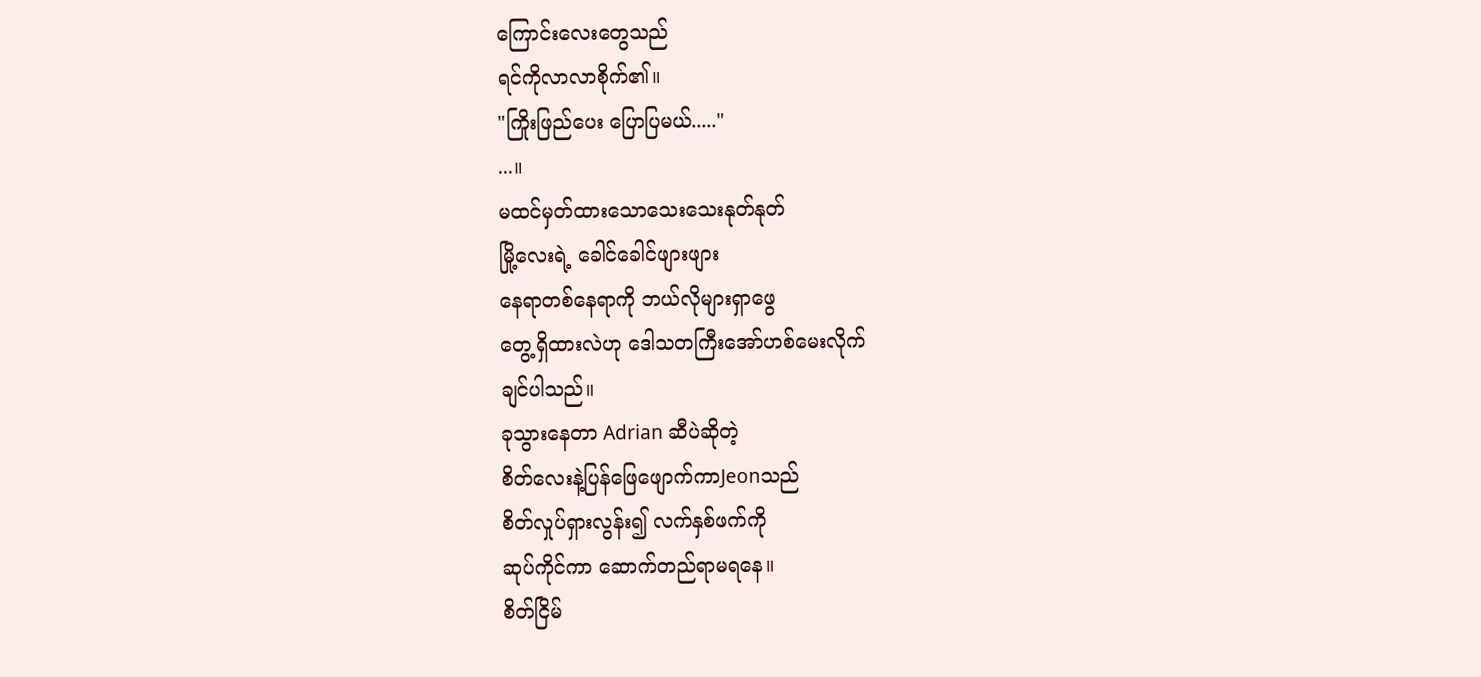ကြောင်းလေးတွေသည်
ရင်ကိုလာလာစိုက်၏။
"ကြိုးဖြည်ပေး ပြောပြမယ်....."
...။
မထင်မှတ်ထားသောသေးသေးနုတ်နုတ်
မြို့လေးရဲ့ ခေါင်ခေါင်ဖျားဖျား
နေရာတစ်နေရာကို ဘယ်လိုများရှာဖွေ
တွေ့ရှိထားလဲဟု ဒေါသတကြီးအော်ဟစ်မေးလိုက်
ချင်ပါသည်။
ခုသွားနေတာ Adrian ဆီပဲဆိုတဲ့
စိတ်လေးနဲ့ပြန်ဖြေဖျောက်ကာJeonသည်
စိတ်လှုပ်ရှားလွန်း၍ လက်နှစ်ဖက်ကို
ဆုပ်ကိုင်ကာ ဆောက်တည်ရာမရနေ။
စိတ်ငြိမ်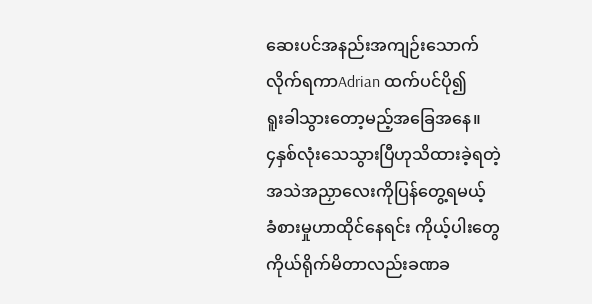ဆေးပင်အနည်းအကျဉ်းသောက်
လိုက်ရကာAdrian ထက်ပင်ပို၍
ရူးခါသွားတော့မည့်အခြေအနေ။
၄နှစ်လုံးသေသွားပြီဟုသိထားခဲ့ရတဲ့
အသဲအညှာလေးကိုပြန်တွေ့ရမယ့်
ခံစားမှုဟာထိုင်နေရင်း ကိုယ့်ပါးတွေ
ကိုယ်ရိုက်မိတာလည်းခဏခ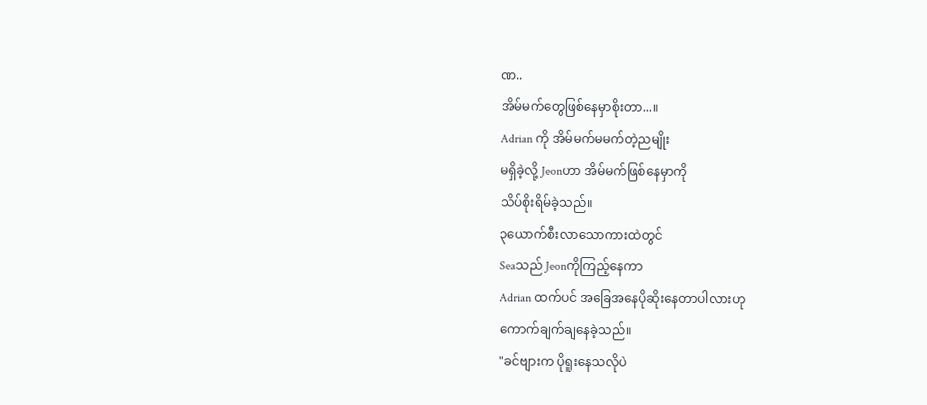ဏ..
အိမ်မက်တွေဖြစ်နေမှာစိုးတာ...။
Adrian ကို အိမ်မက်မမက်တဲ့ညမျိုး
မရှိခဲ့လို့ Jeonဟာ အိမ်မက်ဖြစ်နေမှာကို
သိပ်စိုးရိမ်ခဲ့သည်။
၃ယောက်စီးလာသောကားထဲတွင်
Seaသည် Jeonကိုကြည့်နေကာ
Adrian ထက်ပင် အခြေအနေပိုဆိုးနေတာပါလားဟု
ကောက်ချက်ချနေခဲ့သည်။
"ခင်ဗျားက ပိုရူးနေသလိုပဲ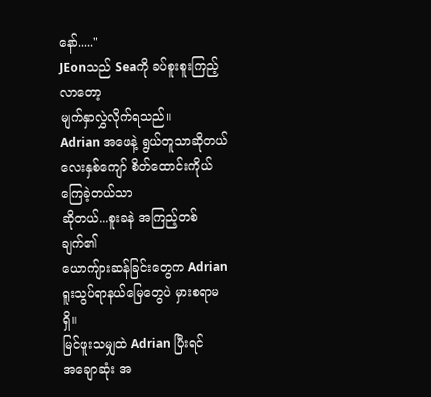နော်....."
JEonသည် Seaကို ခပ်စူးစူးကြည့်လာတော့
မျက်နှာလွှဲလိုက်ရသည်။
Adrian အဖေနဲ့ ရွယ်တူသာဆိုတယ်
လေးနှစ်ကျော် စိတ်ထောင်းကိုယ်ကြေခဲ့တယ်သာ
ဆိုတယ်...စူးခနဲ အကြည့်တစ်ချက်၏
ယောကျ်ားဆန်ခြင်းတွေက Adrian
ရူးသွပ်ရာနယ်မြေတွေပဲ မှားစရာမရှိ။
မြင်ဖူးသမျှထဲ Adrian ပြီးရင်
အချောဆုံး အ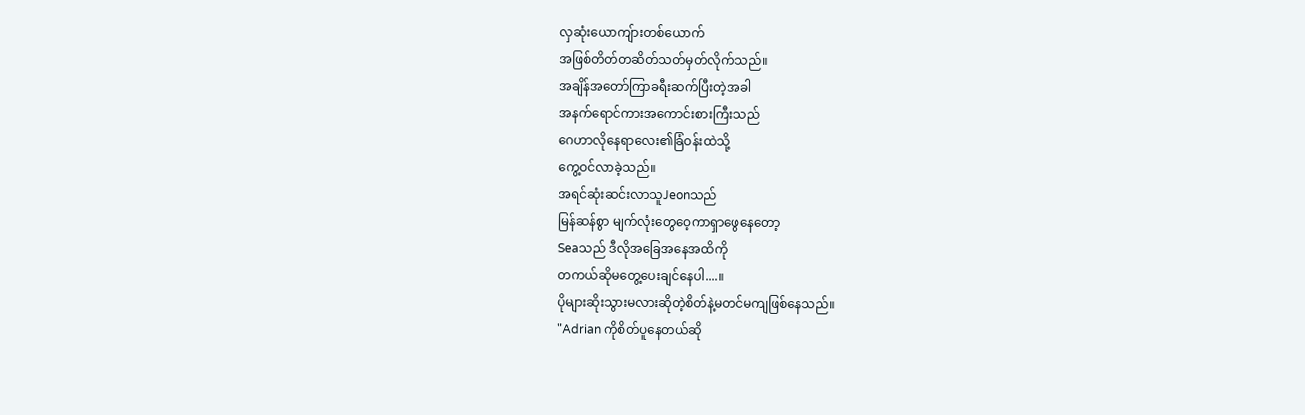လှဆုံးယောကျ်ားတစ်ယောက်
အဖြစ်တိတ်တဆိတ်သတ်မှတ်လိုက်သည်။
အချိန်အတော်ကြာခရီးဆက်ပြီးတဲ့အခါ
အနက်ရောင်ကားအကောင်းစားကြီးသည်
ဂေဟာလိုနေရာလေး၏ခြံဝန်းထဲသို့
ကွေ့ဝင်လာခဲ့သည်။
အရင်ဆုံးဆင်းလာသူJeonသည်
မြန်ဆန်စွာ မျက်လုံးတွေဝေ့ကာရှာဖွေနေတော့
Seaသည် ဒီလိုအခြေအနေအထိကို
တကယ်ဆိုမတွေ့ပေးချင်နေပါ....။
ပိုများဆိုးသွားမလားဆိုတဲ့စိတ်နဲ့မတင်မကျဖြစ်နေသည်။
"Adrian ကိုစိတ်ပူနေတယ်ဆို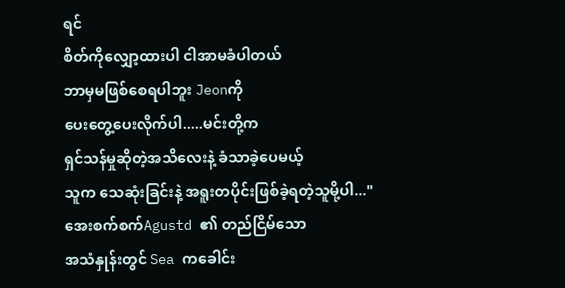ရင်
စိတ်ကိုလျှော့ထားပါ ငါအာမခံပါတယ်
ဘာမှမဖြစ်စေရပါဘူး Jeonကို
ပေးတွေ့ပေးလိုက်ပါ.....မင်းတို့က
ရှင်သန်မှုဆိုတဲ့အသိလေးနဲ့ ခံသာခဲ့ပေမယ့်
သူက သေဆုံးခြင်းနဲ့ အရူးတပိုင်းဖြစ်ခဲ့ရတဲ့သူမို့ပါ..."
အေးစက်စက်Agustd ၏ တည်ငြိမ်သော
အသံနှုန်းတွင် Sea ကခေါင်း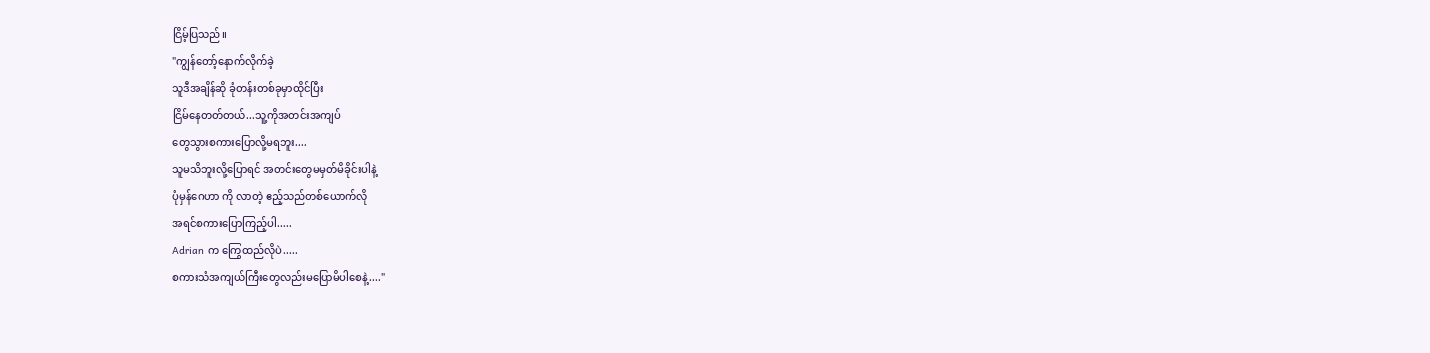ငြိမ့်ပြသည်။
"ကျွန်တော့်နောက်လိုက်ခဲ့
သူဒီအချိန်ဆို ခုံတန်းတစ်ခုမှာထိုင်ပြီး
ငြိမ်နေတတ်တယ်...သူ့ကိုအတင်းအကျပ်
တွေသွားစကားပြောလို့မရဘူး....
သူမသိဘူးလို့ပြောရင် အတင်းတွေမမှတ်မိခိုင်းပါနဲ့
ပုံမှန်ဂေဟာ ကို လာတဲ့ ဧည့်သည်တစ်ယောက်လို
အရင်စကားပြောကြည့်ပါ.....
Adrian က ကြွေထည်လိုပဲ.....
စကားသံအကျယ်ကြီးတွေလည်းမပြောမိပါစေနဲ့...."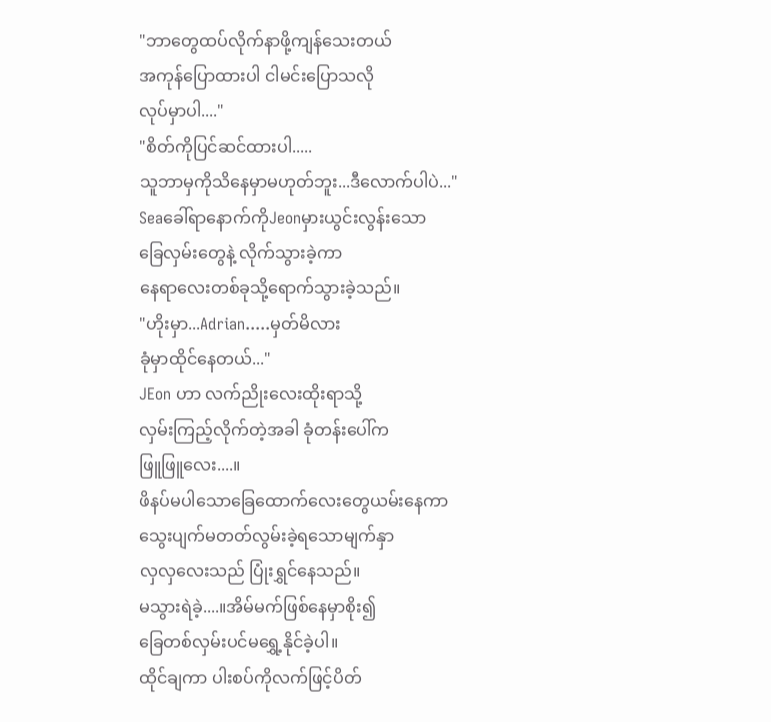"ဘာတွေထပ်လိုက်နာဖို့ကျန်သေးတယ်
အကုန်ပြောထားပါ ငါမင်းပြောသလို
လုပ်မှာပါ...."
"စိတ်ကိုပြင်ဆင်ထားပါ.....
သူဘာမှကိုသိနေမှာမဟုတ်ဘူး...ဒီလောက်ပါပဲ..."
Seaခေါ်ရာနောက်ကိုJeonမှားယွင်းလွန်းသော
ခြေလှမ်းတွေနဲ့ လိုက်သွားခဲ့ကာ
နေရာလေးတစ်ခုသို့ရောက်သွားခဲ့သည်။
"ဟိုးမှာ...Adrian.....မှတ်မိလား
ခုံမှာထိုင်နေတယ်..."
JEon ဟာ လက်ညိုးလေးထိုးရာသို့
လှမ်းကြည့်လိုက်တဲ့အခါ ခုံတန်းပေါ်က
ဖြူဖြူလေး....။
ဖိနပ်မပါသောခြေထောက်လေးတွေယမ်းနေကာ
သွေးပျက်မတတ်လွမ်းခဲ့ရသောမျက်နှာ
လှလှလေးသည် ပြုံးရွှင်နေသည်။
မသွားရဲခဲ့....။အိမ်မက်ဖြစ်နေမှာစိုး၍
ခြေတစ်လှမ်းပင်မရွှေ့နိုင်ခဲ့ပါ။
ထိုင်ချကာ ပါးစပ်ကိုလက်ဖြင့်ပိတ်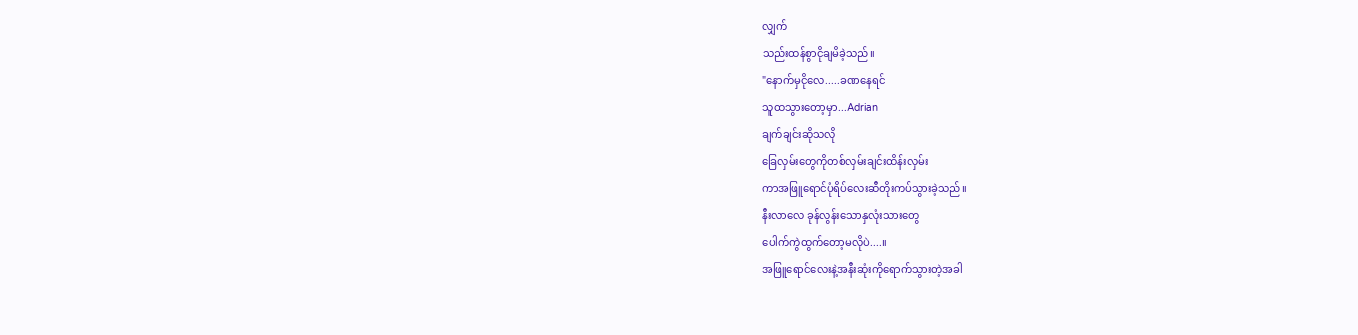လျှက်
သည်းထန်စွာငိုချမိခဲ့သည်။
"နောက်မှငိုလေ.....ခဏနေရင်
သူထသွားတော့မှာ...Adrian
ချက်ချင်းဆိုသလို
ခြေလှမ်းတွေကိုတစ်လှမ်းချင်းထိန်းလှမ်း
ကာအဖြူရောင်ပုံရိပ်လေးဆီတိုးကပ်သွားခဲ့သည်။
နီးလာလေ ခုန်လွန်းသောနှလုံးသားတွေ
ပေါက်ကွဲထွက်တော့မလိုပဲ....။
အဖြူရောင်လေးနဲ့အနီးဆုံးကိုရောက်သွားတဲ့အခါ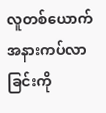လူတစ်ယောက်အနားကပ်လာခြင်းကို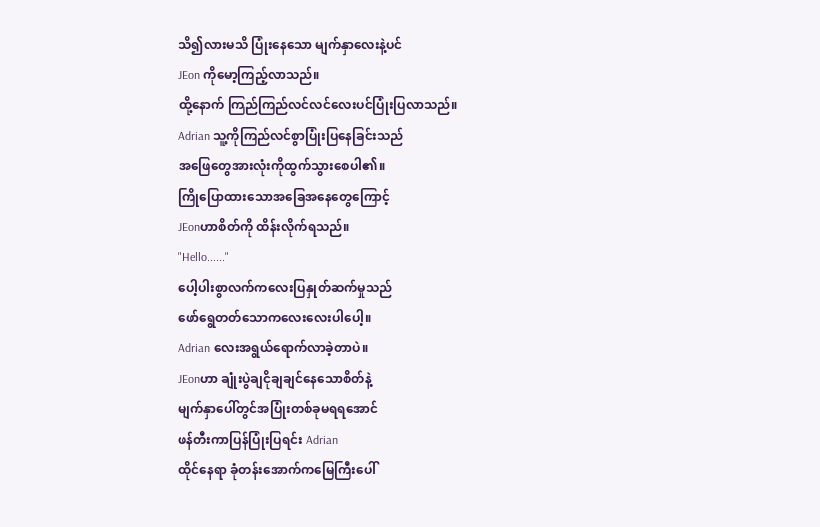သိ၍လားမသိ ပြုံးနေသော မျက်နှာလေးနဲ့ပင်
JEon ကိုမော့ကြည့်လာသည်။
ထို့နောက် ကြည်ကြည်လင်လင်လေးပင်ပြုံးပြလာသည်။
Adrian သူ့ကိုကြည်လင်စွာပြုံးပြနေခြင်းသည်
အဖြေတွေအားလုံးကိုထွက်သွားစေပါ၏။
ကြိုပြောထားသောအခြေအနေတွေကြောင့်
JEonဟာစိတ်ကို ထိန်းလိုက်ရသည်။
"Hello......"
ပေါ့ပါးစွာလက်ကလေးပြနှုတ်ဆက်မှုသည်
ဖော်ရွေတတ်သောကလေးလေးပါပေါ့။
Adrian လေးအရွယ်ရောက်လာခဲ့တာပဲ။
JEonဟာ ချုံးပွဲချငိုချချင်နေသောစိတ်နဲ့
မျက်နှာပေါ်တွင်အပြုံးတစ်ခုမရရအောင်
ဖန်တီးကာပြန်ပြုံးပြရင်း Adrian
ထိုင်နေရာ ခုံတန်းအောက်ကမြေကြီးပေါ်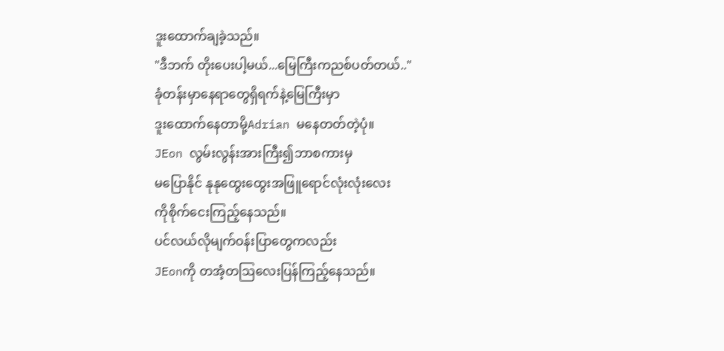ဒူးထောက်ချခဲ့သည်။
"ဒီဘက် တိုးပေးပါ့မယ်...မြေကြီးကညစ်ပတ်တယ်.."
ခုံတန်းမှာနေရာတွေရှိရက်နဲ့မြေကြီးမှာ
ဒူးထောက်နေတာမို့Adrian မနေတတ်တဲ့ပုံ။
JEon လွမ်းလွန်းအားကြီး၍ဘာစကားမှ
မပြောနိုင် နုနုထွေးထွေးအဖြူရောင်လုံးလုံးလေး
ကိုစိုက်ငေးကြည့်နေသည်။
ပင်လယ်လိုမျက်ဝန်းပြာတွေကလည်း
JEonကို တအံ့တဩလေးပြန်ကြည့်နေသည်။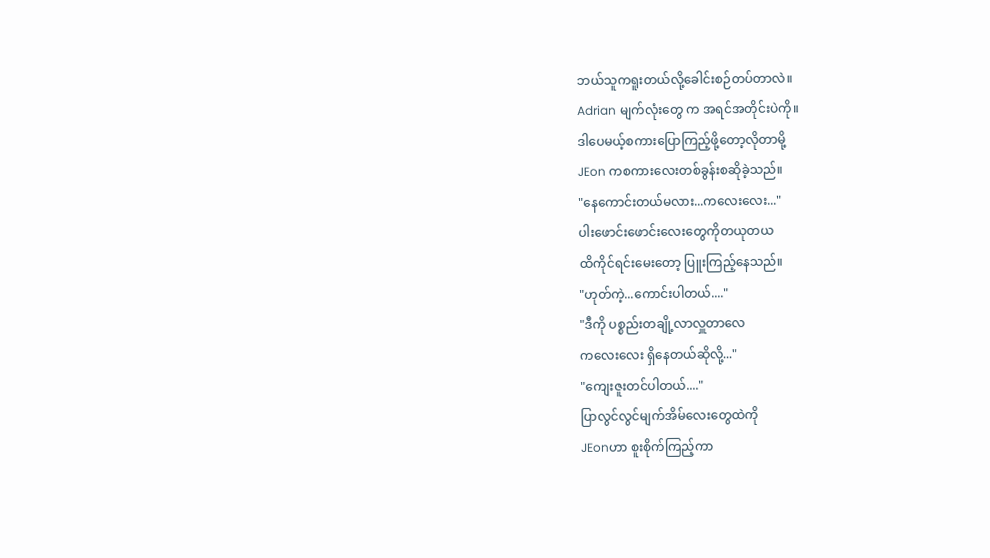ဘယ်သူကရူးတယ်လို့ခေါင်းစဉ်တပ်တာလဲ။
Adrian မျက်လုံးတွေ က အရင်အတိုင်းပဲကို။
ဒါပေမယ့်စကားပြောကြည့်ဖို့တော့လိုတာမို့
JEon ကစကားလေးတစ်ခွန်းစဆိုခဲ့သည်။
"နေကောင်းတယ်မလား...ကလေးလေး..."
ပါးဖောင်းဖောင်းလေးတွေကိုတယုတယ
ထိကိုင်ရင်းမေးတော့ ပြူးကြည့်နေသည်။
"ဟုတ်ကဲ့...ကောင်းပါတယ်...."
"ဒီကို ပစ္စည်းတချို့လာလှူတာလေ
ကလေးလေး ရှိနေတယ်ဆိုလို့..."
"ကျေးဇူးတင်ပါတယ်...."
ပြာလွင်လွင်မျက်အိမ်လေးတွေထဲကို
JEonဟာ စူးစိုက်ကြည့်ကာ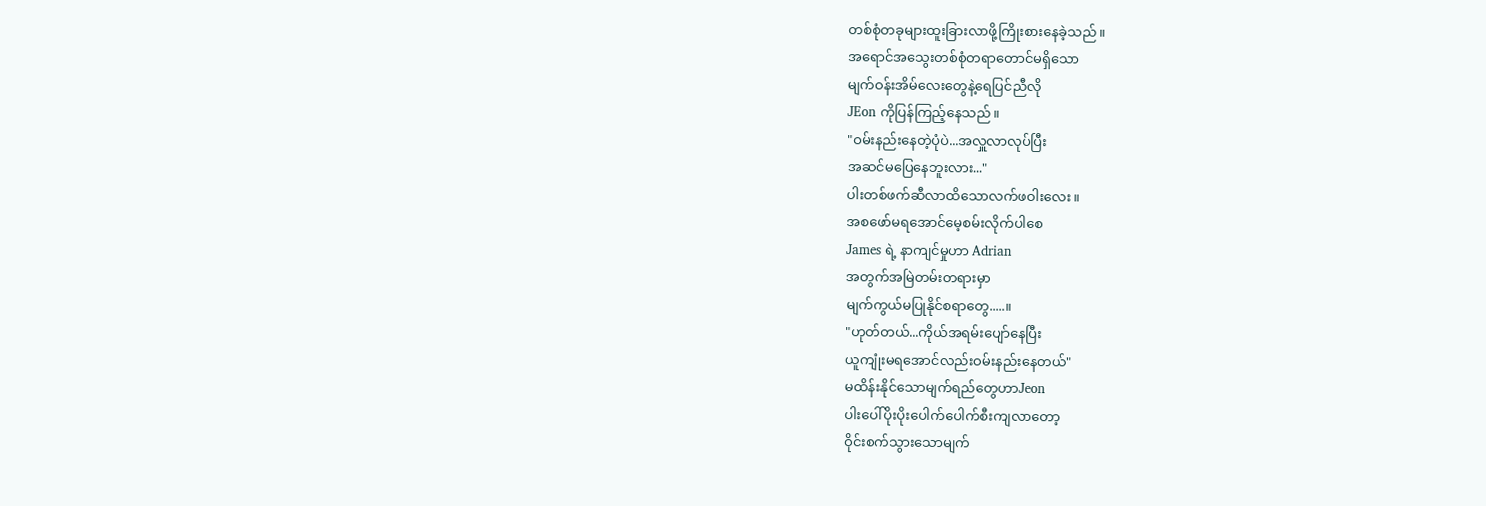တစ်စုံတခုများထူးခြားလာဖို့ကြိုးစားနေခဲ့သည်။
အရောင်အသွေးတစ်စုံတရာတောင်မရှိသော
မျက်ဝန်းအိမ်လေးတွေနဲ့ရေပြင်ညီလို
JEon ကိုပြန်ကြည့်နေသည်။
"ဝမ်းနည်းနေတဲ့ပုံပဲ...အလှူလာလုပ်ပြီး
အဆင်မပြေနေဘူးလား..."
ပါးတစ်ဖက်ဆီလာထိသောလက်ဖဝါးလေး။
အစဖော်မရအောင်မေ့စမ်းလိုက်ပါစေ
James ရဲ့ နာကျင်မှုဟာ Adrian
အတွက်အမြဲတမ်းတရားမှာ
မျက်ကွယ်မပြုနိုင်စရာတွေ.....။
"ဟုတ်တယ်...ကိုယ်အရမ်းပျော်နေပြီး
ယူကျုံးမရအောင်လည်းဝမ်းနည်းနေတယ်"
မထိန်းနိုင်သောမျက်ရည်တွေဟာJeon
ပါးပေါ်ပိုးပိုးပေါက်ပေါက်စီးကျလာတော့
ဝိုင်းစက်သွားသောမျက်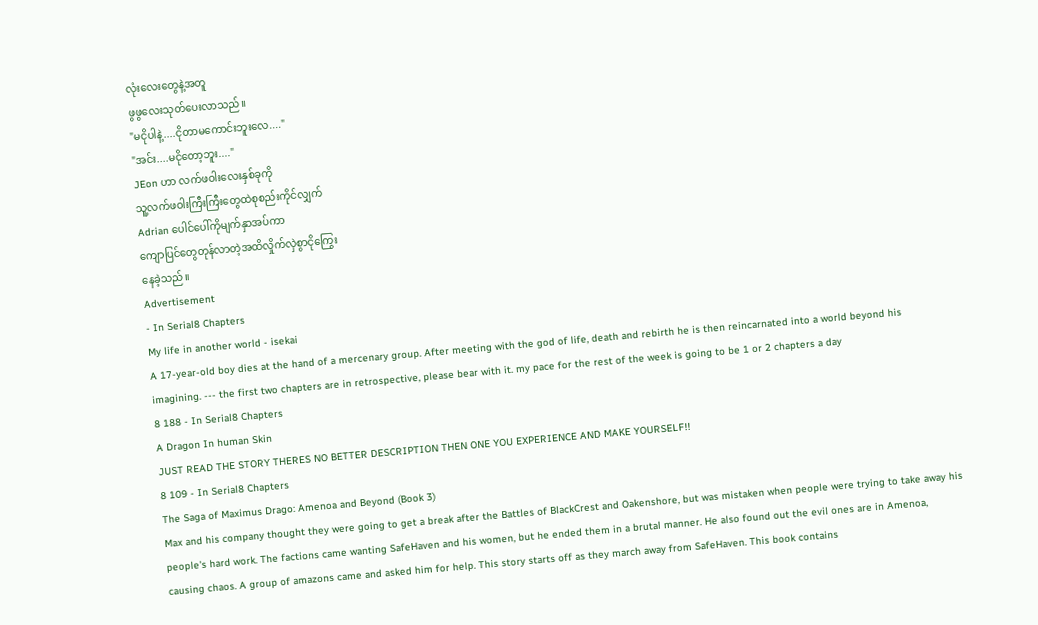လုံးလေးတွေနဲ့အတူ
ဖွဖွလေးသုတ်ပေးလာသည်။
"မငိုပါနဲ့....ငိုတာမကောင်းဘူးလေ...."
"အင်း....မငိုတော့ဘူး...."
JEon ဟာ လက်ဖဝါးလေးနှစ်ခုကို
သူ့လက်ဖဝါးကြီးကြီးတွေထဲစုစည်းကိုင်လျှက်
Adrian ပေါင်ပေါ်ကိုမျက်နှာအပ်ကာ
ကျောပြင်တွေတုန်လာတဲ့အထိလှိုက်လှဲစွာငိုကြွေး
နေခဲ့သည်။
Advertisement
- In Serial8 Chapters
My life in another world - isekai
A 17-year-old boy dies at the hand of a mercenary group. After meeting with the god of life, death and rebirth he is then reincarnated into a world beyond his imagining. --- the first two chapters are in retrospective, please bear with it. my pace for the rest of the week is going to be 1 or 2 chapters a day
8 188 - In Serial8 Chapters
A Dragon In human Skin
JUST READ THE STORY THERES NO BETTER DESCRIPTION THEN ONE YOU EXPERIENCE AND MAKE YOURSELF!!
8 109 - In Serial8 Chapters
The Saga of Maximus Drago: Amenoa and Beyond (Book 3)
Max and his company thought they were going to get a break after the Battles of BlackCrest and Oakenshore, but was mistaken when people were trying to take away his people's hard work. The factions came wanting SafeHaven and his women, but he ended them in a brutal manner. He also found out the evil ones are in Amenoa, causing chaos. A group of amazons came and asked him for help. This story starts off as they march away from SafeHaven. This book contains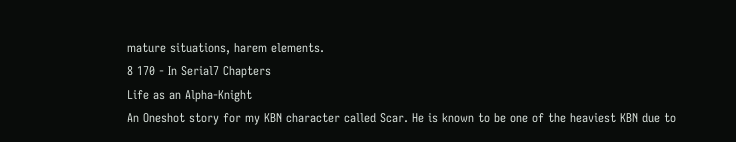mature situations, harem elements.
8 170 - In Serial7 Chapters
Life as an Alpha-Knight
An Oneshot story for my KBN character called Scar. He is known to be one of the heaviest KBN due to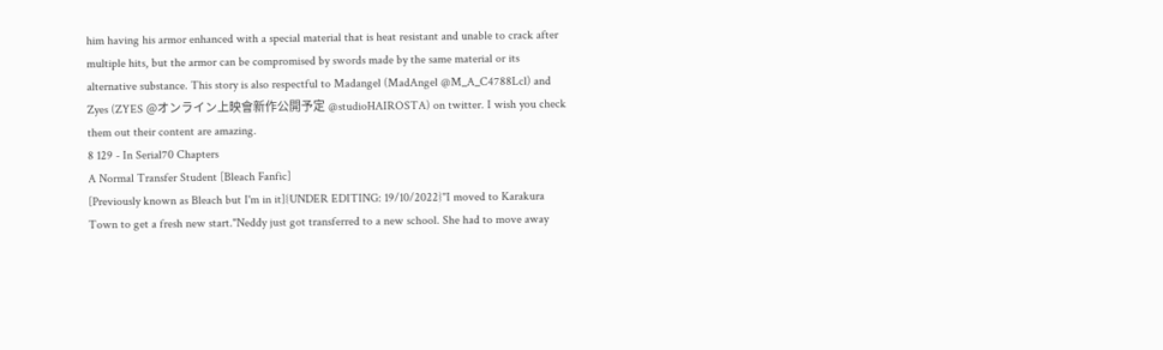him having his armor enhanced with a special material that is heat resistant and unable to crack after multiple hits, but the armor can be compromised by swords made by the same material or its alternative substance. This story is also respectful to Madangel (MadAngel @M_A_C4788Lcl) and Zyes (ZYES @オンライン上映會新作公開予定 @studioHAIROSTA) on twitter. I wish you check them out their content are amazing.
8 129 - In Serial70 Chapters
A Normal Transfer Student [Bleach Fanfic]
[Previously known as Bleach but I'm in it]{UNDER EDITING: 19/10/2022}"I moved to Karakura Town to get a fresh new start."Neddy just got transferred to a new school. She had to move away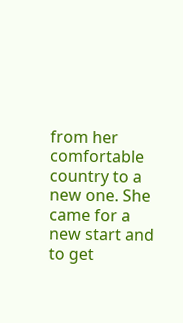from her comfortable country to a new one. She came for a new start and to get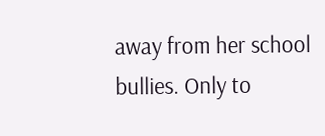away from her school bullies. Only to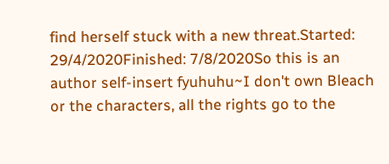find herself stuck with a new threat.Started: 29/4/2020Finished: 7/8/2020So this is an author self-insert fyuhuhu~I don't own Bleach or the characters, all the rights go to the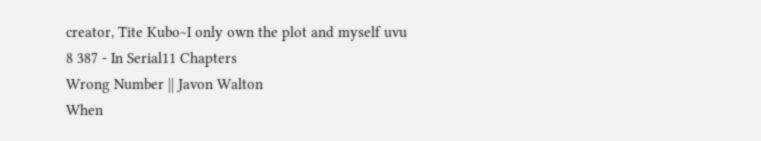creator, Tite Kubo~I only own the plot and myself uvu
8 387 - In Serial11 Chapters
Wrong Number || Javon Walton
When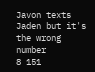Javon texts Jaden but it's the wrong number
8 151